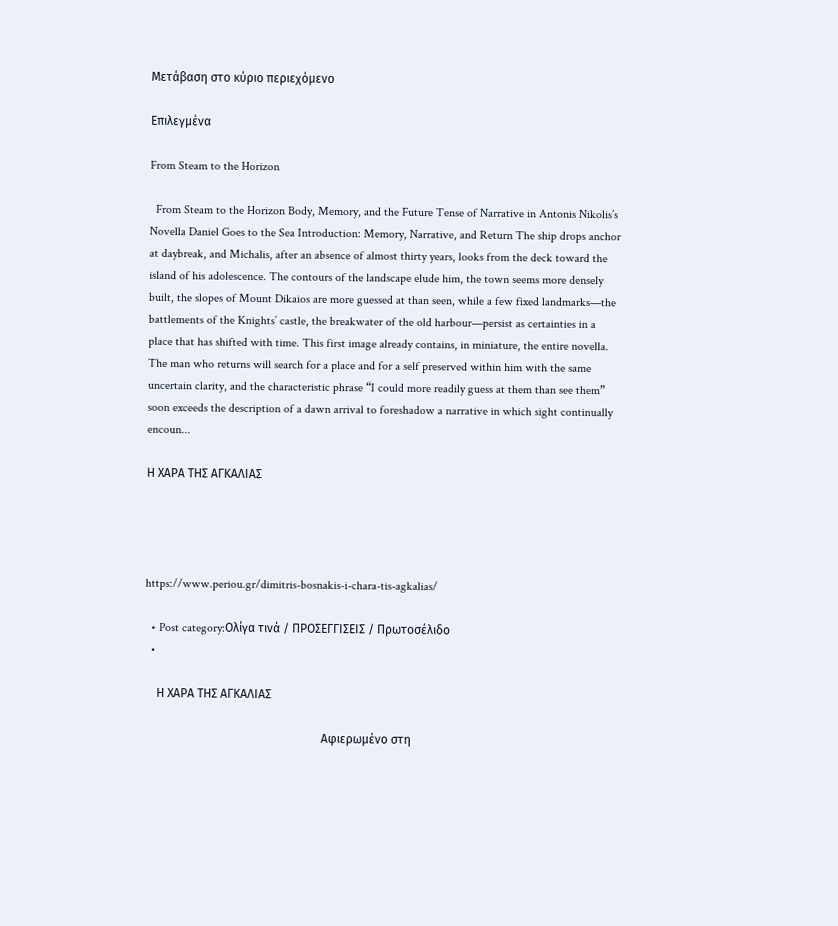Μετάβαση στο κύριο περιεχόμενο

Επιλεγμένα

From Steam to the Horizon

  From Steam to the Horizon Body, Memory, and the Future Tense of Narrative in Antonis Nikolis’s Novella Daniel Goes to the Sea Introduction: Memory, Narrative, and Return The ship drops anchor at daybreak, and Michalis, after an absence of almost thirty years, looks from the deck toward the island of his adolescence. The contours of the landscape elude him, the town seems more densely built, the slopes of Mount Dikaios are more guessed at than seen, while a few fixed landmarks—the battlements of the Knights’ castle, the breakwater of the old harbour—persist as certainties in a place that has shifted with time. This first image already contains, in miniature, the entire novella. The man who returns will search for a place and for a self preserved within him with the same uncertain clarity, and the characteristic phrase “I could more readily guess at them than see them” soon exceeds the description of a dawn arrival to foreshadow a narrative in which sight continually encoun...

Η ΧΑΡΑ ΤΗΣ ΑΓΚΑΛΙΑΣ




https://www.periou.gr/dimitris-bosnakis-i-chara-tis-agkalias/

  • Post category:Ολίγα τινά / ΠΡΟΣΕΓΓΙΣΕΙΣ / Πρωτοσέλιδο
  •

    Η ΧΑΡΑ ΤΗΣ ΑΓΚΑΛΙΑΣ

                                                           Αφιερωμένο στη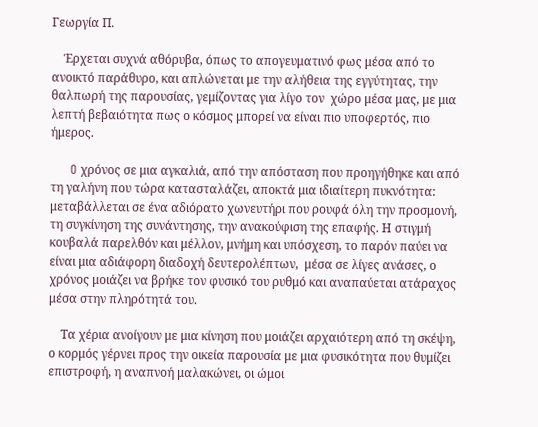Γεωργία Π.

    Έρχεται συχνά αθόρυβα, όπως το απογευματινό φως μέσα από το ανοικτό παράθυρο, και απλώνεται με την αλήθεια της εγγύτητας, την θαλπωρή της παρουσίας, γεμίζοντας για λίγο τον  χώρο μέσα μας, με μια λεπτή βεβαιότητα πως ο κόσμος μπορεί να είναι πιο υποφερτός, πιο ήμερος.

     O χρόνος σε μια αγκαλιά, από την απόσταση που προηγήθηκε και από τη γαλήνη που τώρα κατασταλάζει, αποκτά μια ιδιαίτερη πυκνότητα: μεταβάλλεται σε ένα αδιόρατο χωνευτήρι που ρουφά όλη την προσμονή, τη συγκίνηση της συνάντησης, την ανακούφιση της επαφής. Η στιγμή κουβαλά παρελθόν και μέλλον, μνήμη και υπόσχεση, το παρόν παύει να είναι μια αδιάφορη διαδοχή δευτερολέπτων,  μέσα σε λίγες ανάσες, ο χρόνος μοιάζει να βρήκε τον φυσικό του ρυθμό και αναπαύεται ατάραχος μέσα στην πληρότητά του.

    Τα χέρια ανοίγουν με μια κίνηση που μοιάζει αρχαιότερη από τη σκέψη, ο κορμός γέρνει προς την οικεία παρουσία με μια φυσικότητα που θυμίζει επιστροφή, η αναπνοή μαλακώνει, οι ώμοι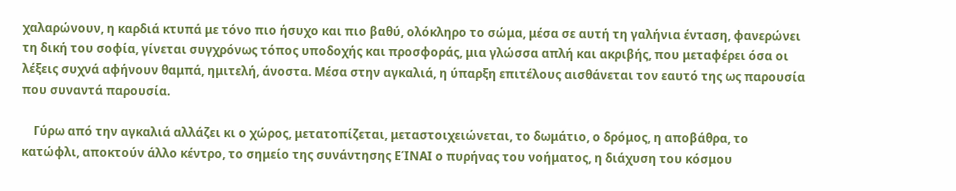χαλαρώνουν, η καρδιά κτυπά με τόνο πιο ήσυχο και πιο βαθύ, ολόκληρο το σώμα, μέσα σε αυτή τη γαλήνια ένταση, φανερώνει τη δική του σοφία, γίνεται συγχρόνως τόπος υποδοχής και προσφοράς, μια γλώσσα απλή και ακριβής, που μεταφέρει όσα οι λέξεις συχνά αφήνουν θαμπά, ημιτελή, άνοστα. Μέσα στην αγκαλιά, η ύπαρξη επιτέλους αισθάνεται τον εαυτό της ως παρουσία που συναντά παρουσία.

    Γύρω από την αγκαλιά αλλάζει κι ο χώρος, μετατοπίζεται, μεταστοιχειώνεται, το δωμάτιο, ο δρόμος, η αποβάθρα, το κατώφλι, αποκτούν άλλο κέντρο, το σημείο της συνάντησης ΕΊΝΑΙ ο πυρήνας του νοήματος, η διάχυση του κόσμου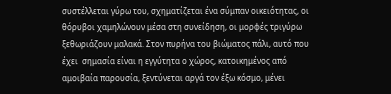συστέλλεται γύρω του, σχηματίζεται ένα σύμπαν οικειότητας, οι θόρυβοι χαμηλώνουν μέσα στη συνείδηση, οι μορφές τριγύρω ξεθωριάζουν μαλακά. Στον πυρήνα του βιώματος πάλι, αυτό που έχει  σημασία είναι η εγγύτητα ο χώρος, κατοικημένος από αμοιβαία παρουσία, ξεντύνεται αργά τον έξω κόσμο, μένει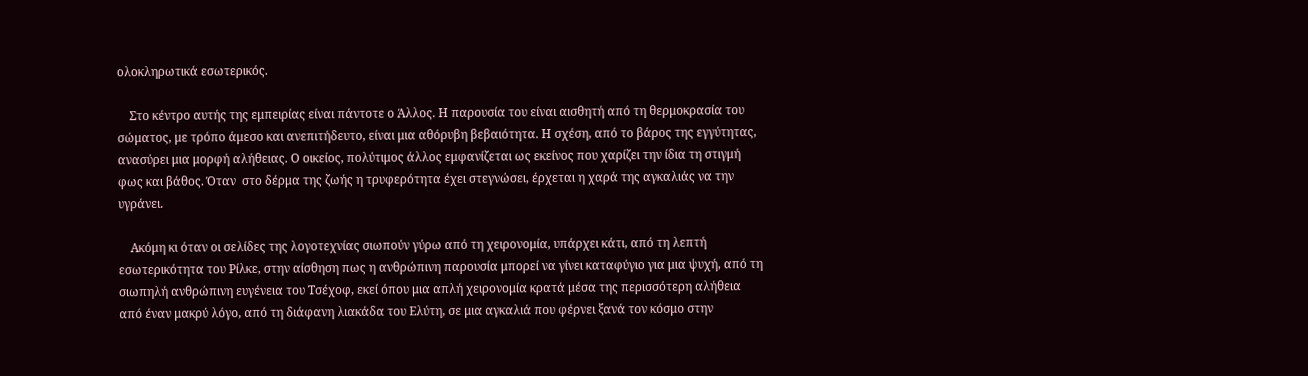ολοκληρωτικά εσωτερικός.

    Στο κέντρο αυτής της εμπειρίας είναι πάντοτε ο Άλλος. Η παρουσία του είναι αισθητή από τη θερμοκρασία του σώματος, με τρόπο άμεσο και ανεπιτήδευτο, είναι μια αθόρυβη βεβαιότητα. Η σχέση, από το βάρος της εγγύτητας, ανασύρει μια μορφή αλήθειας. Ο οικείος, πολύτιμος άλλος εμφανίζεται ως εκείνος που χαρίζει την ίδια τη στιγμή φως και βάθος. Όταν  στο δέρμα της ζωής η τρυφερότητα έχει στεγνώσει, έρχεται η χαρά της αγκαλιάς να την υγράνει.

    Ακόμη κι όταν οι σελίδες της λογοτεχνίας σιωπούν γύρω από τη χειρονομία, υπάρχει κάτι, από τη λεπτή εσωτερικότητα του Ρίλκε, στην αίσθηση πως η ανθρώπινη παρουσία μπορεί να γίνει καταφύγιο για μια ψυχή, από τη σιωπηλή ανθρώπινη ευγένεια του Τσέχοφ, εκεί όπου μια απλή χειρονομία κρατά μέσα της περισσότερη αλήθεια από έναν μακρύ λόγο, από τη διάφανη λιακάδα του Ελύτη, σε μια αγκαλιά που φέρνει ξανά τον κόσμο στην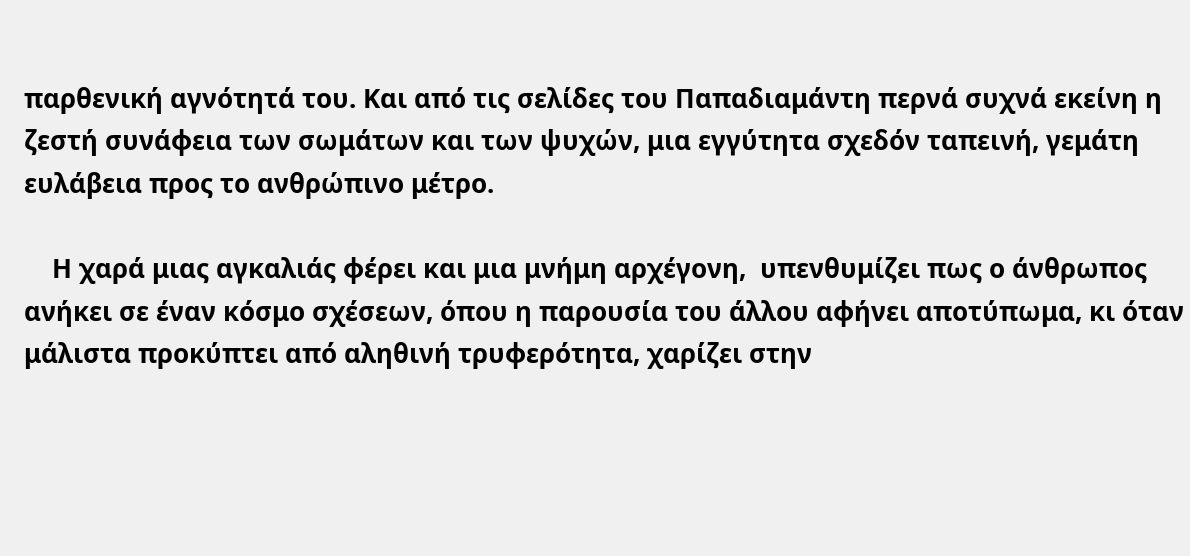παρθενική αγνότητά του. Και από τις σελίδες του Παπαδιαμάντη περνά συχνά εκείνη η ζεστή συνάφεια των σωμάτων και των ψυχών, μια εγγύτητα σχεδόν ταπεινή, γεμάτη ευλάβεια προς το ανθρώπινο μέτρο.

    Η χαρά μιας αγκαλιάς φέρει και μια μνήμη αρχέγονη,  υπενθυμίζει πως ο άνθρωπος ανήκει σε έναν κόσμο σχέσεων, όπου η παρουσία του άλλου αφήνει αποτύπωμα, κι όταν μάλιστα προκύπτει από αληθινή τρυφερότητα, χαρίζει στην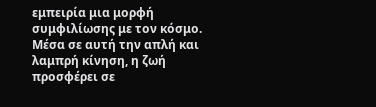εμπειρία μια μορφή συμφιλίωσης με τον κόσμο. Μέσα σε αυτή την απλή και λαμπρή κίνηση, η ζωή προσφέρει σε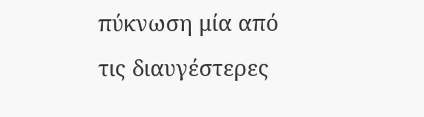πύκνωση μία από τις διαυγέστερες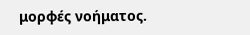μορφές νοήματος.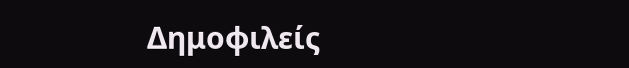Δημοφιλείς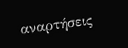αναρτήσεις